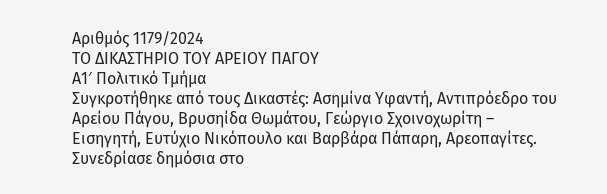Αριθμός 1179/2024
ΤΟ ΔΙΚΑΣΤΗΡΙΟ ΤΟΥ ΑΡΕΙΟΥ ΠΑΓΟΥ
Α1′ Πολιτικό Τμήμα
Συγκροτήθηκε από τους Δικαστές: Ασημίνα Υφαντή, Αντιπρόεδρο του Αρείου Πάγου, Βρυσηίδα Θωμάτου, Γεώργιο Σχοινοχωρίτη – Εισηγητή, Ευτύχιο Νικόπουλο και Βαρβάρα Πάπαρη, Αρεοπαγίτες.
Συνεδρίασε δημόσια στο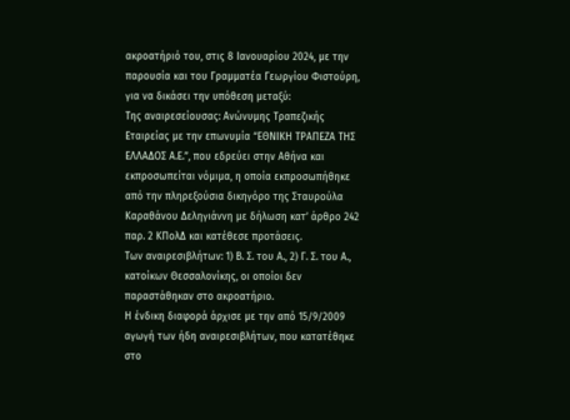ακροατήριό του, στις 8 Ιανουαρίου 2024, με την παρουσία και του Γραμματέα Γεωργίου Φιστούρη, για να δικάσει την υπόθεση μεταξύ:
Της αναιρεσείουσας: Ανώνυμης Τραπεζικής Εταιρείας με την επωνυμία “ΕΘΝΙΚΗ ΤΡΑΠΕΖΑ ΤΗΣ ΕΛΛΑΔΟΣ Α.Ε.”, που εδρεύει στην Αθήνα και εκπροσωπείται νόμιμα, η οποία εκπροσωπήθηκε από την πληρεξούσια δικηγόρο της Σταυρούλα Καραθάνου Δεληγιάννη με δήλωση κατ’ άρθρο 242 παρ. 2 ΚΠολΔ και κατέθεσε προτάσεις.
Των αναιρεσιβλήτων: 1) Β. Σ. του Α., 2) Γ. Σ. του Α., κατοίκων Θεσσαλονίκης, οι οποίοι δεν παραστάθηκαν στο ακροατήριο.
Η ένδικη διαφορά άρχισε με την από 15/9/2009 αγωγή των ήδη αναιρεσιβλήτων, που κατατέθηκε στο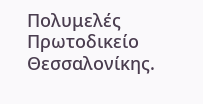Πολυμελές Πρωτοδικείο Θεσσαλονίκης.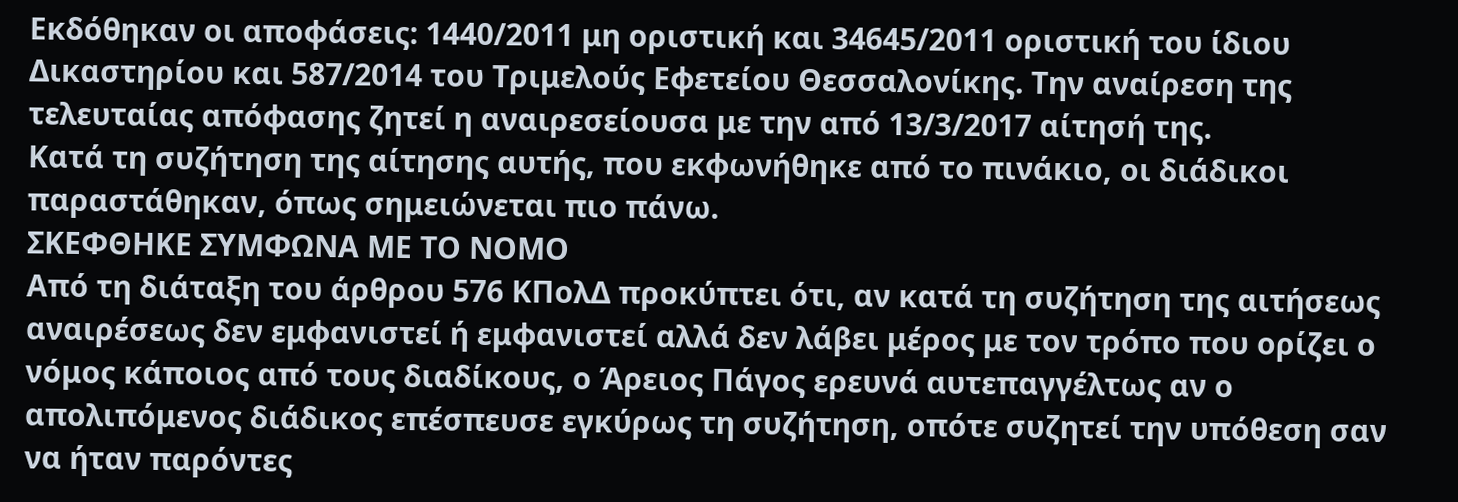Εκδόθηκαν οι αποφάσεις: 1440/2011 μη οριστική και 34645/2011 οριστική του ίδιου Δικαστηρίου και 587/2014 του Τριμελούς Εφετείου Θεσσαλονίκης. Την αναίρεση της τελευταίας απόφασης ζητεί η αναιρεσείουσα με την από 13/3/2017 αίτησή της.
Κατά τη συζήτηση της αίτησης αυτής, που εκφωνήθηκε από το πινάκιο, οι διάδικοι παραστάθηκαν, όπως σημειώνεται πιο πάνω.
ΣΚΕΦΘΗΚΕ ΣΥΜΦΩΝΑ ΜΕ ΤΟ ΝΟΜΟ
Από τη διάταξη του άρθρου 576 ΚΠολΔ προκύπτει ότι, αν κατά τη συζήτηση της αιτήσεως αναιρέσεως δεν εμφανιστεί ή εμφανιστεί αλλά δεν λάβει μέρος με τον τρόπο που ορίζει ο νόμος κάποιος από τους διαδίκους, ο Άρειος Πάγος ερευνά αυτεπαγγέλτως αν ο απολιπόμενος διάδικος επέσπευσε εγκύρως τη συζήτηση, οπότε συζητεί την υπόθεση σαν να ήταν παρόντες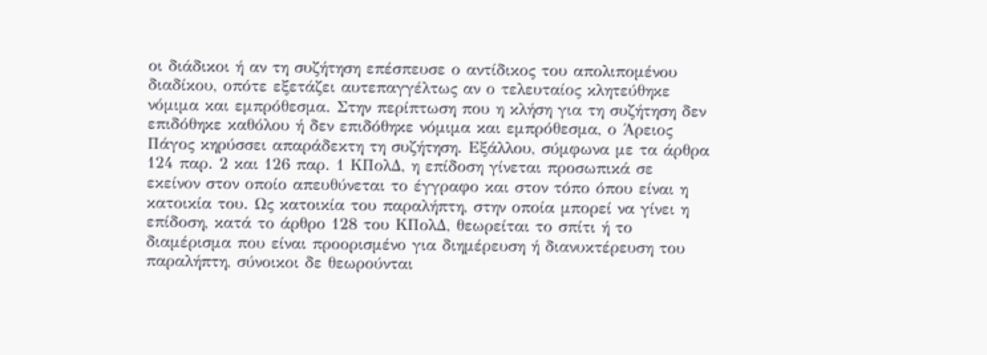οι διάδικοι ή αν τη συζήτηση επέσπευσε ο αντίδικος του απολιπομένου διαδίκου, οπότε εξετάζει αυτεπαγγέλτως αν ο τελευταίος κλητεύθηκε νόμιμα και εμπρόθεσμα. Στην περίπτωση που η κλήση για τη συζήτηση δεν επιδόθηκε καθόλου ή δεν επιδόθηκε νόμιμα και εμπρόθεσμα, ο Άρειος Πάγος κηρύσσει απαράδεκτη τη συζήτηση. Εξάλλου, σύμφωνα με τα άρθρα 124 παρ. 2 και 126 παρ. 1 ΚΠολΔ, η επίδοση γίνεται προσωπικά σε εκείνον στον οποίο απευθύνεται το έγγραφο και στον τόπο όπου είναι η κατοικία του. Ως κατοικία του παραλήπτη, στην οποία μπορεί να γίνει η επίδοση, κατά το άρθρο 128 του ΚΠολΔ, θεωρείται το σπίτι ή το διαμέρισμα που είναι προορισμένο για διημέρευση ή διανυκτέρευση του παραλήπτη, σύνοικοι δε θεωρούνται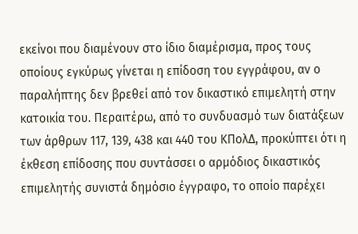εκείνοι που διαμένουν στο ίδιο διαμέρισμα, προς τους οποίους εγκύρως γίνεται η επίδοση του εγγράφου, αν ο παραλήπτης δεν βρεθεί από τον δικαστικό επιμελητή στην κατοικία του. Περαιτέρω, από το συνδυασμό των διατάξεων των άρθρων 117, 139, 438 και 440 του ΚΠολΔ, προκύπτει ότι η έκθεση επίδοσης που συντάσσει ο αρμόδιος δικαστικός επιμελητής συνιστά δημόσιο έγγραφο, το οποίο παρέχει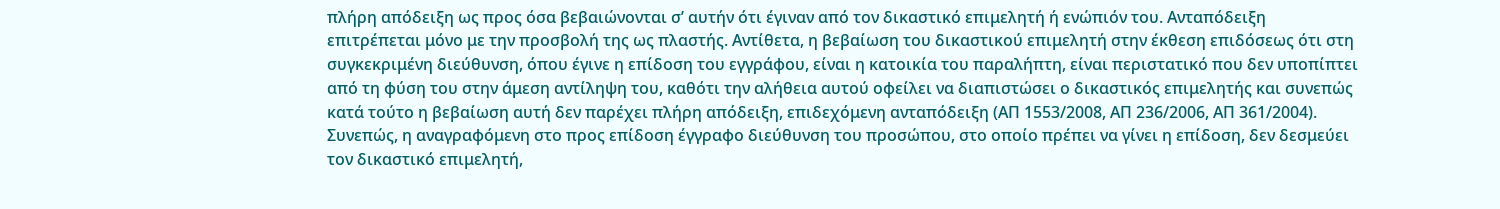πλήρη απόδειξη ως προς όσα βεβαιώνονται σ’ αυτήν ότι έγιναν από τον δικαστικό επιμελητή ή ενώπιόν του. Ανταπόδειξη επιτρέπεται μόνο με την προσβολή της ως πλαστής. Αντίθετα, η βεβαίωση του δικαστικού επιμελητή στην έκθεση επιδόσεως ότι στη συγκεκριμένη διεύθυνση, όπου έγινε η επίδοση του εγγράφου, είναι η κατοικία του παραλήπτη, είναι περιστατικό που δεν υποπίπτει από τη φύση του στην άμεση αντίληψη του, καθότι την αλήθεια αυτού οφείλει να διαπιστώσει ο δικαστικός επιμελητής και συνεπώς κατά τούτο η βεβαίωση αυτή δεν παρέχει πλήρη απόδειξη, επιδεχόμενη ανταπόδειξη (ΑΠ 1553/2008, ΑΠ 236/2006, ΑΠ 361/2004).
Συνεπώς, η αναγραφόμενη στο προς επίδοση έγγραφο διεύθυνση του προσώπου, στο οποίο πρέπει να γίνει η επίδοση, δεν δεσμεύει τον δικαστικό επιμελητή,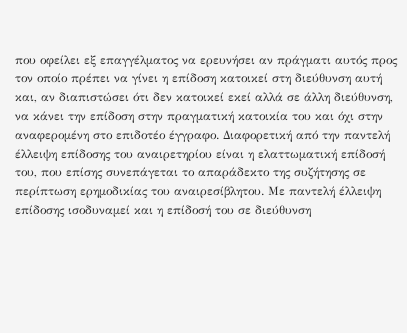που οφείλει εξ επαγγέλματος να ερευνήσει αν πράγματι αυτός προς τον οποίο πρέπει να γίνει η επίδοση κατοικεί στη διεύθυνση αυτή και, αν διαπιστώσει ότι δεν κατοικεί εκεί αλλά σε άλλη διεύθυνση, να κάνει την επίδοση στην πραγματική κατοικία του και όχι στην αναφερομένη στο επιδοτέο έγγραφο. Διαφορετική από την παντελή έλλειψη επίδοσης του αναιρετηρίου είναι η ελαττωματική επίδοσή του, που επίσης συνεπάγεται το απαράδεκτο της συζήτησης σε περίπτωση ερημοδικίας του αναιρεσίβλητου. Με παντελή έλλειψη επίδοσης ισοδυναμεί και η επίδοσή του σε διεύθυνση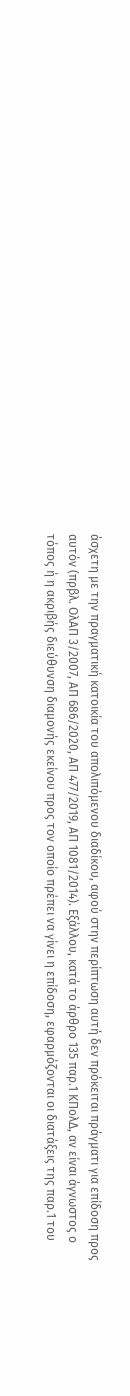άσχετη με την πραγματική κατοικία του απολιπόμενου διαδίκου, αφού στην περίπτωση αυτή δεν πρόκειται πράγματι για επίδοση προς αυτόν (πρβλ. ΟλΑΠ 3/2007, ΑΠ 686/2020, ΑΠ 477/2019, ΑΠ 1081/2014). Εξάλλου, κατά το άρθρο 135 παρ.1 ΚΠολΔ, αν είναι άγνωστος ο τόπος ή η ακριβής διεύθυνση διαμονής εκείνου προς τον οποίο πρέπει να γίνει η επίδοση, εφαρμόζονται οι διατάξεις της παρ.1 του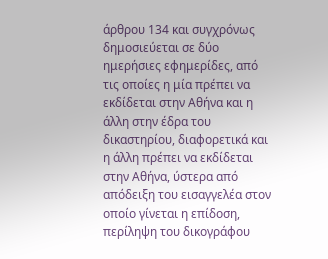άρθρου 134 και συγχρόνως δημοσιεύεται σε δύο ημερήσιες εφημερίδες, από τις οποίες η μία πρέπει να εκδίδεται στην Αθήνα και η άλλη στην έδρα του δικαστηρίου, διαφορετικά και η άλλη πρέπει να εκδίδεται στην Αθήνα, ύστερα από απόδειξη του εισαγγελέα στον οποίο γίνεται η επίδοση, περίληψη του δικογράφου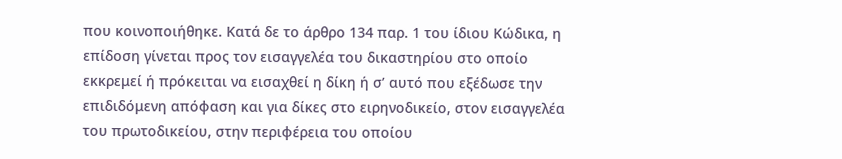που κοινοποιήθηκε. Κατά δε το άρθρο 134 παρ. 1 του ίδιου Κώδικα, η επίδοση γίνεται προς τον εισαγγελέα του δικαστηρίου στο οποίο εκκρεμεί ή πρόκειται να εισαχθεί η δίκη ή σ’ αυτό που εξέδωσε την επιδιδόμενη απόφαση και για δίκες στο ειρηνοδικείο, στον εισαγγελέα του πρωτοδικείου, στην περιφέρεια του οποίου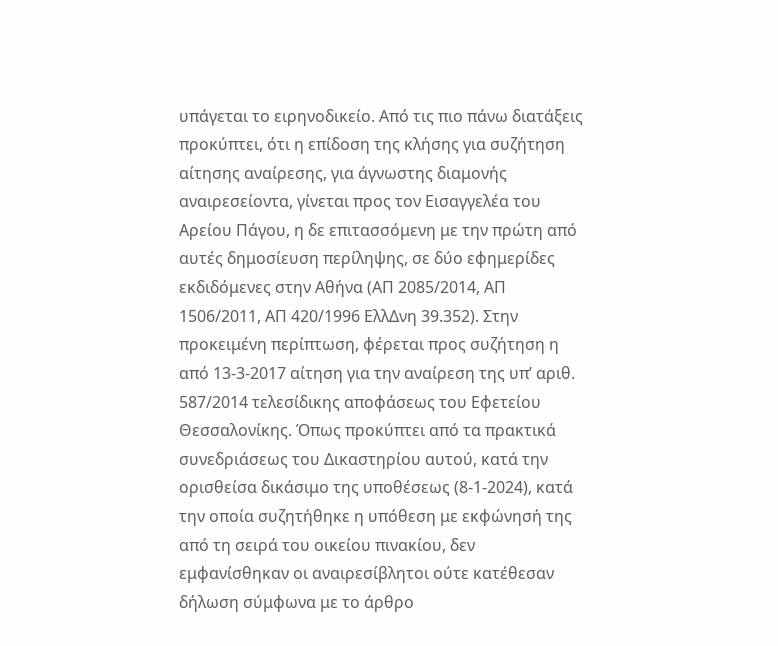υπάγεται το ειρηνοδικείο. Από τις πιο πάνω διατάξεις προκύπτει, ότι η επίδοση της κλήσης για συζήτηση αίτησης αναίρεσης, για άγνωστης διαμονής αναιρεσείοντα, γίνεται προς τον Εισαγγελέα του Αρείου Πάγου, η δε επιτασσόμενη με την πρώτη από αυτές δημοσίευση περίληψης, σε δύο εφημερίδες εκδιδόμενες στην Αθήνα (ΑΠ 2085/2014, ΑΠ 1506/2011, ΑΠ 420/1996 ΕλλΔνη 39.352). Στην προκειμένη περίπτωση, φέρεται προς συζήτηση η από 13-3-2017 αίτηση για την αναίρεση της υπ’ αριθ. 587/2014 τελεσίδικης αποφάσεως του Εφετείου Θεσσαλονίκης. Όπως προκύπτει από τα πρακτικά συνεδριάσεως του Δικαστηρίου αυτού, κατά την ορισθείσα δικάσιμο της υποθέσεως (8-1-2024), κατά την οποία συζητήθηκε η υπόθεση με εκφώνησή της από τη σειρά του οικείου πινακίου, δεν εμφανίσθηκαν οι αναιρεσίβλητοι ούτε κατέθεσαν δήλωση σύμφωνα με το άρθρο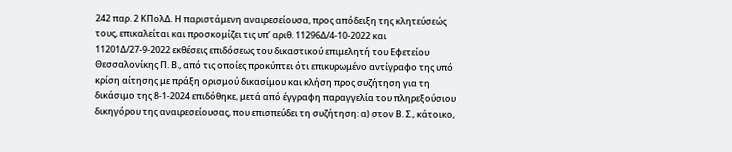242 παρ. 2 ΚΠολΔ. Η παριστάμενη αναιρεσείουσα, προς απόδειξη της κλητεύσεώς τους, επικαλείται και προσκομίζει τις υπ’ αριθ. 11296Δ/4-10-2022 και 11201Δ/27-9-2022 εκθέσεις επιδόσεως του δικαστικού επιμελητή του Εφετείου Θεσσαλονίκης Π. Β., από τις οποίες προκύπτει ότι επικυρωμένο αντίγραφο της υπό κρίση αίτησης με πράξη ορισμού δικασίμου και κλήση προς συζήτηση για τη δικάσιμο της 8-1-2024 επιδόθηκε, μετά από έγγραφη παραγγελία του πληρεξούσιου δικηγόρου της αναιρεσείουσας, που επισπεύδει τη συζήτηση: α) στον Β. Σ., κάτοικο,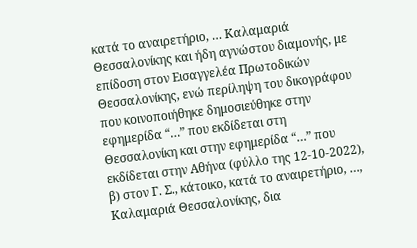κατά το αναιρετήριο, … Καλαμαριά Θεσσαλονίκης και ήδη αγνώστου διαμονής, με επίδοση στον Εισαγγελέα Πρωτοδικών Θεσσαλονίκης, ενώ περίληψη του δικογράφου που κοινοποιήθηκε δημοσιεύθηκε στην εφημερίδα “…” που εκδίδεται στη Θεσσαλονίκη και στην εφημερίδα “…” που εκδίδεται στην Αθήνα (φύλλο της 12-10-2022), β) στον Γ. Σ., κάτοικο, κατά το αναιρετήριο, …, Καλαμαριά Θεσσαλονίκης, δια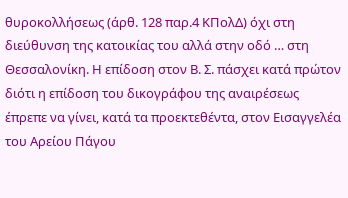θυροκολλήσεως (άρθ. 128 παρ.4 ΚΠολΔ) όχι στη διεύθυνση της κατοικίας του αλλά στην οδό … στη Θεσσαλονίκη. Η επίδοση στον Β. Σ. πάσχει κατά πρώτον διότι η επίδοση του δικογράφου της αναιρέσεως έπρεπε να γίνει, κατά τα προεκτεθέντα, στον Εισαγγελέα του Αρείου Πάγου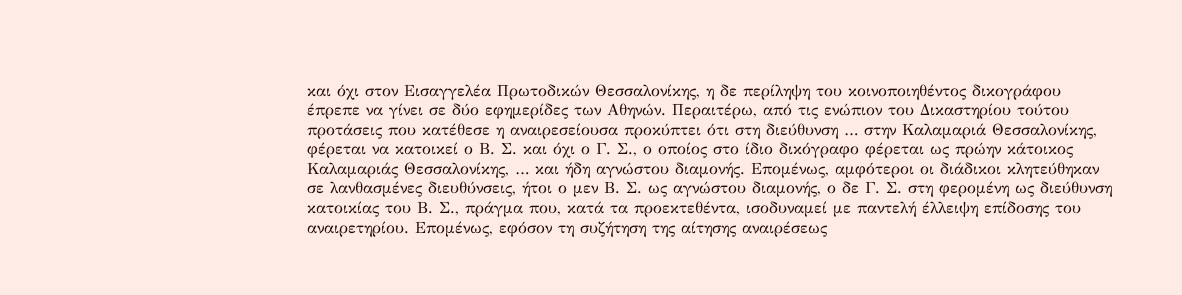και όχι στον Εισαγγελέα Πρωτοδικών Θεσσαλονίκης, η δε περίληψη του κοινοποιηθέντος δικογράφου έπρεπε να γίνει σε δύο εφημερίδες των Αθηνών. Περαιτέρω, από τις ενώπιον του Δικαστηρίου τούτου προτάσεις που κατέθεσε η αναιρεσείουσα προκύπτει ότι στη διεύθυνση … στην Καλαμαριά Θεσσαλονίκης, φέρεται να κατοικεί ο Β. Σ. και όχι ο Γ. Σ., ο οποίος στο ίδιο δικόγραφο φέρεται ως πρώην κάτοικος Καλαμαριάς Θεσσαλονίκης, … και ήδη αγνώστου διαμονής. Επομένως, αμφότεροι οι διάδικοι κλητεύθηκαν σε λανθασμένες διευθύνσεις, ήτοι ο μεν Β. Σ. ως αγνώστου διαμονής, ο δε Γ. Σ. στη φερομένη ως διεύθυνση κατοικίας του Β. Σ., πράγμα που, κατά τα προεκτεθέντα, ισοδυναμεί με παντελή έλλειψη επίδοσης του αναιρετηρίου. Επομένως, εφόσον τη συζήτηση της αίτησης αναιρέσεως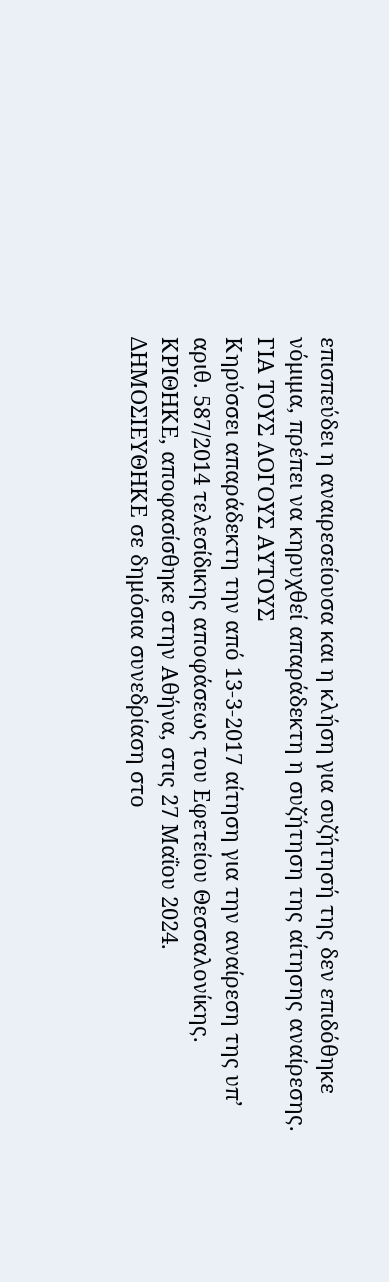επισπεύδει η αναιρεσείουσα και η κλήση για συζήτησή της δεν επιδόθηκε νόμιμα, πρέπει να κηρυχθεί απαράδεκτη η συζήτηση της αίτησης αναίρεσης.
ΓΙΑ ΤΟΥΣ ΛΟΓΟΥΣ ΑΥΤΟΥΣ
Κηρύσσει απαράδεκτη την από 13-3-2017 αίτηση για την αναίρεση της υπ’ αριθ. 587/2014 τελεσίδικης αποφάσεως του Εφετείου Θεσσαλονίκης.
ΚΡΙΘΗΚΕ, αποφασίσθηκε στην Αθήνα, στις 27 Μαΐου 2024.
ΔΗΜΟΣΙΕΥΘΗΚΕ σε δημόσια συνεδρίαση στο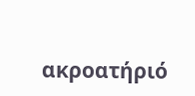ακροατήριό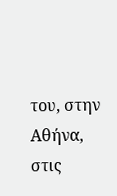του, στην Αθήνα, στις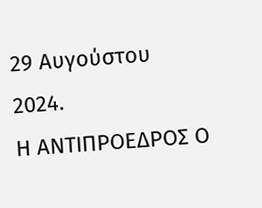29 Αυγούστου 2024.
Η ΑΝΤΙΠΡΟΕΔΡΟΣ Ο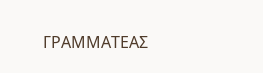ΓΡΑΜΜΑΤΕΑΣ